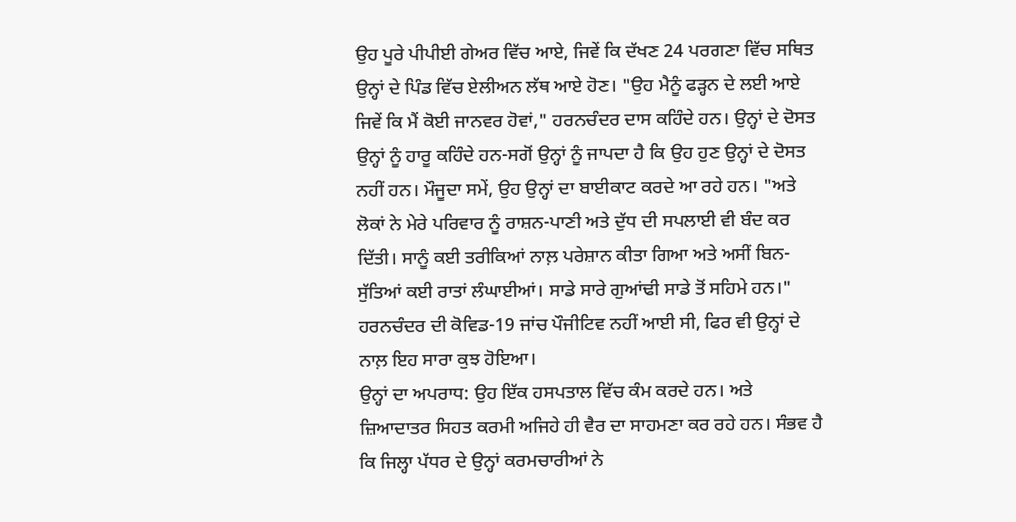ਉਹ ਪੂਰੇ ਪੀਪੀਈ ਗੇਅਰ ਵਿੱਚ ਆਏ, ਜਿਵੇਂ ਕਿ ਦੱਖਣ 24 ਪਰਗਣਾ ਵਿੱਚ ਸਥਿਤ ਉਨ੍ਹਾਂ ਦੇ ਪਿੰਡ ਵਿੱਚ ਏਲੀਅਨ ਲੱਥ ਆਏ ਹੋਣ। "ਉਹ ਮੈਨੂੰ ਫੜ੍ਹਨ ਦੇ ਲਈ ਆਏ ਜਿਵੇਂ ਕਿ ਮੈਂ ਕੋਈ ਜਾਨਵਰ ਹੋਵਾਂ," ਹਰਨਚੰਦਰ ਦਾਸ ਕਹਿੰਦੇ ਹਨ। ਉਨ੍ਹਾਂ ਦੇ ਦੋਸਤ ਉਨ੍ਹਾਂ ਨੂੰ ਹਾਰੂ ਕਹਿੰਦੇ ਹਨ-ਸਗੋਂ ਉਨ੍ਹਾਂ ਨੂੰ ਜਾਪਦਾ ਹੈ ਕਿ ਉਹ ਹੁਣ ਉਨ੍ਹਾਂ ਦੇ ਦੋਸਤ ਨਹੀਂ ਹਨ। ਮੌਜੂਦਾ ਸਮੇਂ, ਉਹ ਉਨ੍ਹਾਂ ਦਾ ਬਾਈਕਾਟ ਕਰਦੇ ਆ ਰਹੇ ਹਨ। "ਅਤੇ ਲੋਕਾਂ ਨੇ ਮੇਰੇ ਪਰਿਵਾਰ ਨੂੰ ਰਾਸ਼ਨ-ਪਾਣੀ ਅਤੇ ਦੁੱਧ ਦੀ ਸਪਲਾਈ ਵੀ ਬੰਦ ਕਰ ਦਿੱਤੀ। ਸਾਨੂੰ ਕਈ ਤਰੀਕਿਆਂ ਨਾਲ਼ ਪਰੇਸ਼ਾਨ ਕੀਤਾ ਗਿਆ ਅਤੇ ਅਸੀਂ ਬਿਨ-ਸੁੱਤਿਆਂ ਕਈ ਰਾਤਾਂ ਲੰਘਾਈਆਂ। ਸਾਡੇ ਸਾਰੇ ਗੁਆਂਢੀ ਸਾਡੇ ਤੋਂ ਸਹਿਮੇ ਹਨ।" ਹਰਨਚੰਦਰ ਦੀ ਕੋਵਿਡ-19 ਜਾਂਚ ਪੌਜੀਟਿਵ ਨਹੀਂ ਆਈ ਸੀ, ਫਿਰ ਵੀ ਉਨ੍ਹਾਂ ਦੇ ਨਾਲ਼ ਇਹ ਸਾਰਾ ਕੁਝ ਹੋਇਆ।
ਉਨ੍ਹਾਂ ਦਾ ਅਪਰਾਧ: ਉਹ ਇੱਕ ਹਸਪਤਾਲ ਵਿੱਚ ਕੰਮ ਕਰਦੇ ਹਨ। ਅਤੇ ਜ਼ਿਆਦਾਤਰ ਸਿਹਤ ਕਰਮੀ ਅਜਿਹੇ ਹੀ ਵੈਰ ਦਾ ਸਾਹਮਣਾ ਕਰ ਰਹੇ ਹਨ। ਸੰਭਵ ਹੈ ਕਿ ਜਿਲ੍ਹਾ ਪੱਧਰ ਦੇ ਉਨ੍ਹਾਂ ਕਰਮਚਾਰੀਆਂ ਨੇ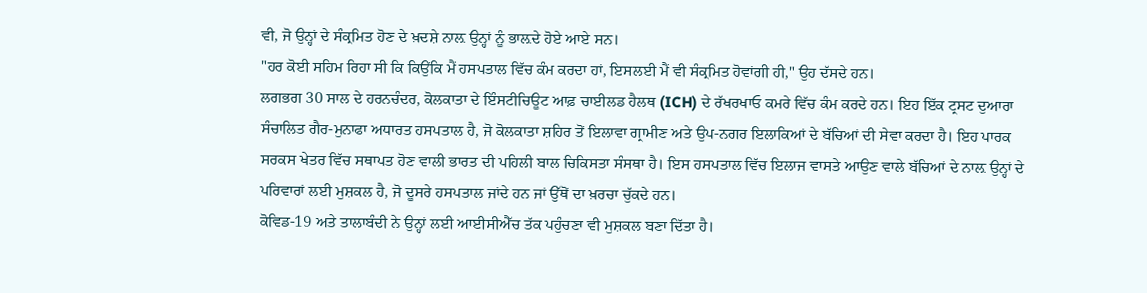ਵੀ, ਜੋ ਉਨ੍ਹਾਂ ਦੇ ਸੰਕ੍ਰਮਿਤ ਹੋਣ ਦੇ ਖ਼ਦਸ਼ੇ ਨਾਲ਼ ਉਨ੍ਹਾਂ ਨੂੰ ਭਾਲ਼ਦੇ ਹੋਏ ਆਏ ਸਨ।
"ਹਰ ਕੋਈ ਸਹਿਮ ਰਿਹਾ ਸੀ ਕਿ ਕਿਉਂਕਿ ਮੈਂ ਹਸਪਤਾਲ ਵਿੱਚ ਕੰਮ ਕਰਦਾ ਹਾਂ, ਇਸਲਈ ਮੈਂ ਵੀ ਸੰਕ੍ਰਮਿਤ ਹੋਵਾਂਗੀ ਹੀ," ਉਹ ਦੱਸਦੇ ਹਨ।
ਲਗਭਗ 30 ਸਾਲ ਦੇ ਹਰਨਚੰਦਰ, ਕੋਲਕਾਤਾ ਦੇ ਇੰਸਟੀਚਿਊਟ ਆਫ਼ ਚਾਈਲਡ ਹੈਲਥ (ICH) ਦੇ ਰੱਖਰਖਾਓ ਕਮਰੇ ਵਿੱਚ ਕੰਮ ਕਰਦੇ ਹਨ। ਇਹ ਇੱਕ ਟ੍ਰਸਟ ਦੁਆਰਾ ਸੰਚਾਲਿਤ ਗੈਰ-ਮੁਨਾਫਾ ਅਧਾਰਤ ਹਸਪਤਾਲ ਹੈ, ਜੋ ਕੋਲਕਾਤਾ ਸ਼ਹਿਰ ਤੋਂ ਇਲਾਵਾ ਗ੍ਰਾਮੀਣ ਅਤੇ ਉਪ-ਨਗਰ ਇਲਾਕਿਆਂ ਦੇ ਬੱਚਿਆਂ ਦੀ ਸੇਵਾ ਕਰਦਾ ਹੈ। ਇਹ ਪਾਰਕ ਸਰਕਸ ਖੇਤਰ ਵਿੱਚ ਸਥਾਪਤ ਹੋਣ ਵਾਲੀ ਭਾਰਤ ਦੀ ਪਹਿਲੀ ਬਾਲ ਚਿਕਿਸਤਾ ਸੰਸਥਾ ਹੈ। ਇਸ ਹਸਪਤਾਲ ਵਿੱਚ ਇਲਾਜ ਵਾਸਤੇ ਆਉਣ ਵਾਲੇ ਬੱਚਿਆਂ ਦੇ ਨਾਲ਼ ਉਨ੍ਹਾਂ ਦੇ ਪਰਿਵਾਰਾਂ ਲਈ ਮੁਸ਼ਕਲ ਹੈ, ਜੋ ਦੂਸਰੇ ਹਸਪਤਾਲ ਜਾਂਦੇ ਹਨ ਜਾਂ ਉੱਥੋਂ ਦਾ ਖ਼ਰਚਾ ਚੁੱਕਦੇ ਹਨ।
ਕੋਵਿਡ-19 ਅਤੇ ਤਾਲਾਬੰਦੀ ਨੇ ਉਨ੍ਹਾਂ ਲਈ ਆਈਸੀਐੱਚ ਤੱਕ ਪਹੁੰਚਣਾ ਵੀ ਮੁਸ਼ਕਲ ਬਣਾ ਦਿੱਤਾ ਹੈ।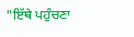"ਇੱਥੇ ਪਹੁੰਚਣਾ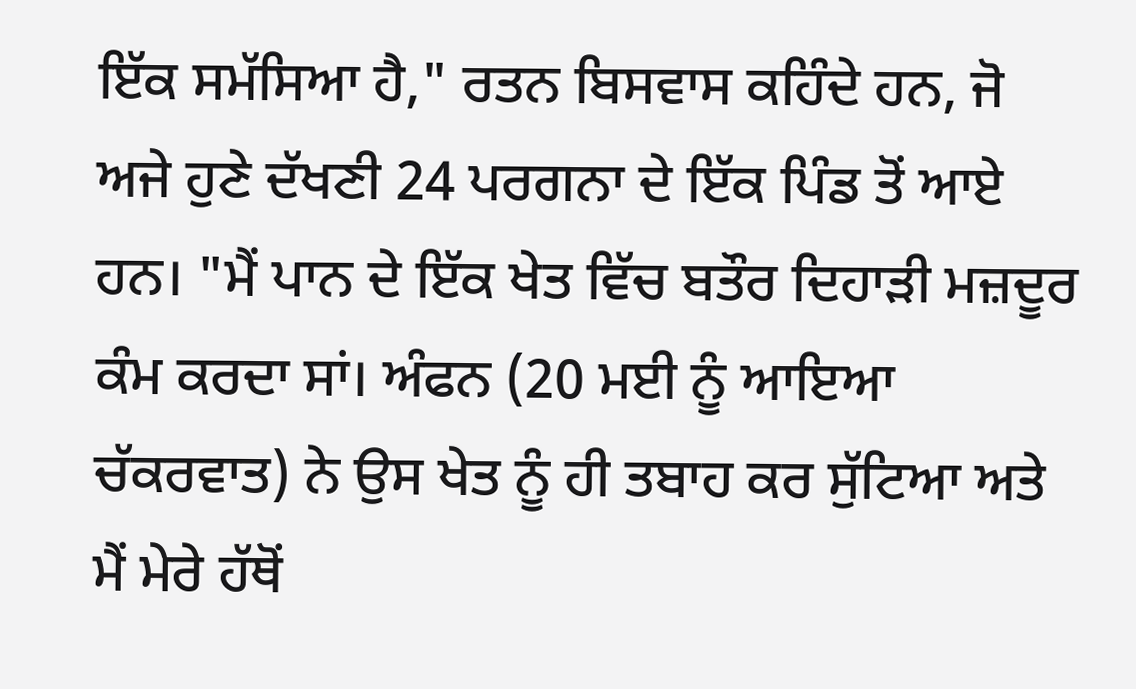ਇੱਕ ਸਮੱਸਿਆ ਹੈ," ਰਤਨ ਬਿਸਵਾਸ ਕਹਿੰਦੇ ਹਨ, ਜੋ ਅਜੇ ਹੁਣੇ ਦੱਖਣੀ 24 ਪਰਗਨਾ ਦੇ ਇੱਕ ਪਿੰਡ ਤੋਂ ਆਏ ਹਨ। "ਮੈਂ ਪਾਨ ਦੇ ਇੱਕ ਖੇਤ ਵਿੱਚ ਬਤੌਰ ਦਿਹਾੜੀ ਮਜ਼ਦੂਰ ਕੰਮ ਕਰਦਾ ਸਾਂ। ਅੰਫਨ (20 ਮਈ ਨੂੰ ਆਇਆ ਚੱਕਰਵਾਤ) ਨੇ ਉਸ ਖੇਤ ਨੂੰ ਹੀ ਤਬਾਹ ਕਰ ਸੁੱਟਿਆ ਅਤੇ ਮੈਂ ਮੇਰੇ ਹੱਥੋਂ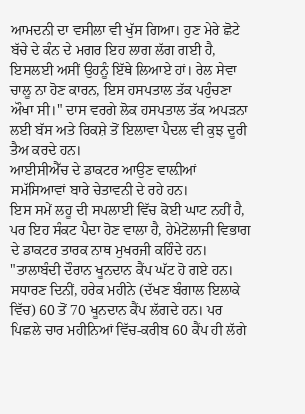ਆਮਦਨੀ ਦਾ ਵਸੀਲਾ ਵੀ ਖੁੱਸ ਗਿਆ। ਹੁਣ ਮੇਰੇ ਛੋਟੇ ਬੱਚੇ ਦੇ ਕੰਨ ਦੇ ਮਗਰ ਇਹ ਲਾਗ ਲੱਗ ਗਈ ਹੈ, ਇਸਲਈ ਅਸੀਂ ਉਹਨੂੰ ਇੱਥੇ ਲਿਆਏ ਹਾਂ। ਰੇਲ ਸੇਵਾ ਚਾਲੂ ਨਾ ਹੋਣ ਕਾਰਨ, ਇਸ ਹਸਪਤਾਲ ਤੱਕ ਪਹੁੰਚਣਾ ਔਖਾ ਸੀ।" ਦਾਸ ਵਰਗੇ ਲੋਕ ਹਸਪਤਾਲ ਤੱਕ ਅਪੜਨਾ ਲਈ ਬੱਸ ਅਤੇ ਰਿਕਸ਼ੇ ਤੋਂ ਇਲਾਵਾ ਪੈਦਲ ਵੀ ਕੁਝ ਦੂਰੀ ਤੈਅ ਕਰਦੇ ਹਨ।
ਆਈਸੀਐੱਚ ਦੇ ਡਾਕਟਰ ਆਉਣ ਵਾਲ਼ੀਆਂ ਸਮੱਸਿਆਵਾਂ ਬਾਰੇ ਚੇਤਾਵਨੀ ਦੇ ਰਹੇ ਹਨ।
ਇਸ ਸਮੇਂ ਲਹੂ ਦੀ ਸਪਲਾਈ ਵਿੱਚ ਕੋਈ ਘਾਟ ਨਹੀਂ ਹੈ, ਪਰ ਇਹ ਸੰਕਟ ਪੈਦਾ ਹੋਣ ਵਾਲਾ ਹੈ, ਹੇਮੇਟੋਲਾਜੀ ਵਿਭਾਗ ਦੇ ਡਾਕਟਰ ਤਾਰਕ ਨਾਥ ਮੁਖਰਜੀ ਕਹਿੰਦੇ ਹਨ। "ਤਾਲਾਬੰਦੀ ਦੌਰਾਨ ਖੂਨਦਾਨ ਕੈਂਪ ਘੱਟ ਹੋ ਗਏ ਹਨ। ਸਧਾਰਣ ਦਿਨੀਂ, ਹਰੇਕ ਮਹੀਨੇ (ਦੱਖਣ ਬੰਗਾਲ ਇਲਾਕੇ ਵਿੱਚ) 60 ਤੋਂ 70 ਖੂਨਦਾਨ ਕੈਂਪ ਲੱਗਦੇ ਹਨ। ਪਰ ਪਿਛਲੇ ਚਾਰ ਮਹੀਨਿਆਂ ਵਿੱਚ-ਕਰੀਬ 60 ਕੈਂਪ ਹੀ ਲੱਗੇ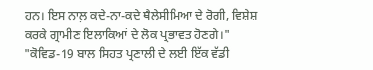ਹਨ। ਇਸ ਨਾਲ਼ ਕਦੇ-ਨਾ-ਕਦੇ ਥੈਲੇਸੀਮਿਆ ਦੇ ਰੋਗੀ, ਵਿਸ਼ੇਸ਼ ਕਰਕੇ ਗ੍ਰਾਮੀਣ ਇਲਾਕਿਆਂ ਦੇ ਲੋਕ ਪ੍ਰਭਾਵਤ ਹੋਣਗੇ।"
"ਕੋਵਿਡ-19 ਬਾਲ ਸਿਹਤ ਪ੍ਰਣਾਲੀ ਦੇ ਲਈ ਇੱਕ ਵੱਡੀ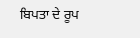ਬਿਪਤਾ ਦੇ ਰੂਪ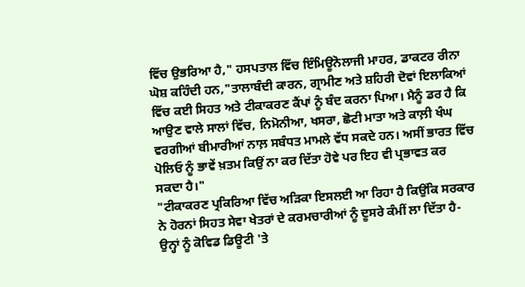ਵਿੱਚ ਉਭਰਿਆ ਹੈ," ਹਸਪਤਾਲ ਵਿੱਚ ਇੰਮਿਊਨੋਲਾਜੀ ਮਾਹਰ, ਡਾਕਟਰ ਰੀਨਾ ਘੋਸ਼ ਕਹਿੰਦੀ ਹਨ,"ਤਾਲਾਬੰਦੀ ਕਾਰਨ, ਗ੍ਰਾਮੀਣ ਅਤੇ ਸ਼ਹਿਰੀ ਦੋਵਾਂ ਇਲਾਕਿਆਂ ਵਿੱਚ ਕਈ ਸਿਹਤ ਅਤੇ ਟੀਕਾਕਰਣ ਕੈਂਪਾਂ ਨੂੰ ਬੰਦ ਕਰਨਾ ਪਿਆ। ਮੈਨੂੰ ਡਰ ਹੈ ਕਿ ਆਉਣ ਵਾਲੇ ਸਾਲਾਂ ਵਿੱਚ, ਨਿਮੋਨੀਆ, ਖਸਰਾ, ਛੋਟੀ ਮਾਤਾ ਅਤੇ ਕਾਲ਼ੀ ਖੰਘ ਵਰਗੀਆਂ ਬੀਮਾਰੀਆਂ ਨਾਲ਼ ਸਬੰਧਤ ਮਾਮਲੇ ਵੱਧ ਸਕਦੇ ਹਨ। ਅਸੀਂ ਭਾਰਤ ਵਿੱਚ ਪੋਲਿਓ ਨੂੰ ਭਾਵੇਂ ਖ਼ਤਮ ਕਿਉਂ ਨਾ ਕਰ ਦਿੱਤਾ ਹੋਵੇ ਪਰ ਇਹ ਵੀ ਪ੍ਰਭਾਵਤ ਕਰ ਸਕਦਾ ਹੈ।"
"ਟੀਕਾਕਰਣ ਪ੍ਰਕਿਰਿਆ ਵਿੱਚ ਅੜਿਕਾ ਇਸਲਈ ਆ ਰਿਹਾ ਹੈ ਕਿਉਂਕਿ ਸਰਕਾਰ ਨੇ ਹੋਰਨਾਂ ਸਿਹਤ ਸੇਵਾ ਖੇਤਰਾਂ ਦੇ ਕਰਮਚਾਰੀਆਂ ਨੂੰ ਦੂਸਰੇ ਕੰਮੀਂ ਲਾ ਦਿੱਤਾ ਹੈ-ਉਨ੍ਹਾਂ ਨੂੰ ਕੋਵਿਡ ਡਿਊਟੀ 'ਤੇ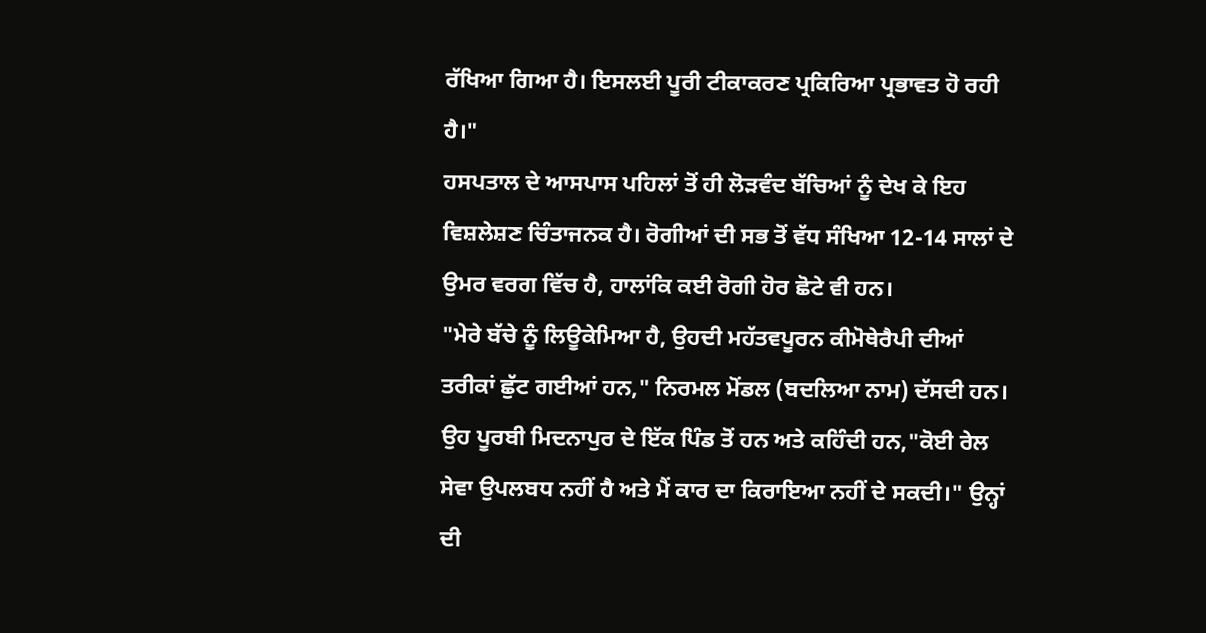ਰੱਖਿਆ ਗਿਆ ਹੈ। ਇਸਲਈ ਪੂਰੀ ਟੀਕਾਕਰਣ ਪ੍ਰਕਿਰਿਆ ਪ੍ਰਭਾਵਤ ਹੋ ਰਹੀ ਹੈ।"
ਹਸਪਤਾਲ ਦੇ ਆਸਪਾਸ ਪਹਿਲਾਂ ਤੋਂ ਹੀ ਲੋੜਵੰਦ ਬੱਚਿਆਂ ਨੂੰ ਦੇਖ ਕੇ ਇਹ ਵਿਸ਼ਲੇਸ਼ਣ ਚਿੰਤਾਜਨਕ ਹੈ। ਰੋਗੀਆਂ ਦੀ ਸਭ ਤੋਂ ਵੱਧ ਸੰਖਿਆ 12-14 ਸਾਲਾਂ ਦੇ ਉਮਰ ਵਰਗ ਵਿੱਚ ਹੈ, ਹਾਲਾਂਕਿ ਕਈ ਰੋਗੀ ਹੋਰ ਛੋਟੇ ਵੀ ਹਨ।
"ਮੇਰੇ ਬੱਚੇ ਨੂੰ ਲਿਊਕੇਮਿਆ ਹੈ, ਉਹਦੀ ਮਹੱਤਵਪੂਰਨ ਕੀਮੋਥੇਰੈਪੀ ਦੀਆਂ ਤਰੀਕਾਂ ਛੁੱਟ ਗਈਆਂ ਹਨ," ਨਿਰਮਲ ਮੋਂਡਲ (ਬਦਲਿਆ ਨਾਮ) ਦੱਸਦੀ ਹਨ। ਉਹ ਪੂਰਬੀ ਮਿਦਨਾਪੁਰ ਦੇ ਇੱਕ ਪਿੰਡ ਤੋਂ ਹਨ ਅਤੇ ਕਹਿੰਦੀ ਹਨ,"ਕੋਈ ਰੇਲ ਸੇਵਾ ਉਪਲਬਧ ਨਹੀਂ ਹੈ ਅਤੇ ਮੈਂ ਕਾਰ ਦਾ ਕਿਰਾਇਆ ਨਹੀਂ ਦੇ ਸਕਦੀ।" ਉਨ੍ਹਾਂ ਦੀ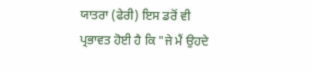ਯਾਤਰਾ (ਫੇਰੀ) ਇਸ ਡਰੋਂ ਵੀ ਪ੍ਰਭਾਵਤ ਹੋਈ ਹੈ ਕਿ "ਜੇ ਮੈਂ ਉਹਦੇ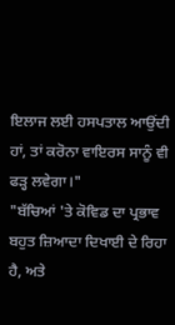ਇਲਾਜ ਲਈ ਹਸਪਤਾਲ ਆਉਂਦੀ ਹਾਂ, ਤਾਂ ਕਰੋਨਾ ਵਾਇਰਸ ਸਾਨੂੰ ਵੀ ਫੜ੍ਹ ਲਵੇਗਾ।"
"ਬੱਚਿਆਂ 'ਤੇ ਕੋਵਿਡ ਦਾ ਪ੍ਰਭਾਵ ਬਹੁਤ ਜ਼ਿਆਦਾ ਦਿਖਾਈ ਦੇ ਰਿਹਾ ਹੈ, ਅਤੇ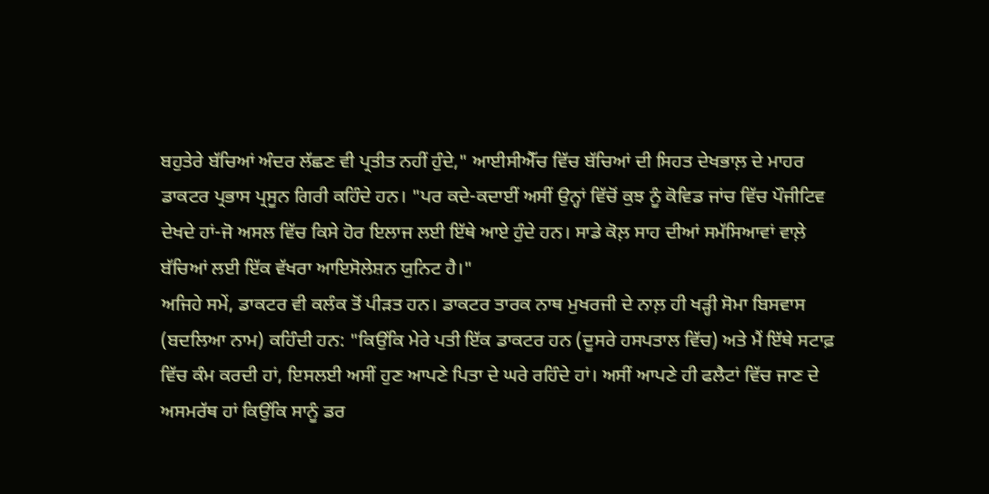ਬਹੁਤੇਰੇ ਬੱਚਿਆਂ ਅੰਦਰ ਲੱਛਣ ਵੀ ਪ੍ਰਤੀਤ ਨਹੀਂ ਹੁੰਦੇ," ਆਈਸੀਐੱਚ ਵਿੱਚ ਬੱਚਿਆਂ ਦੀ ਸਿਹਤ ਦੇਖਭਾਲ਼ ਦੇ ਮਾਹਰ ਡਾਕਟਰ ਪ੍ਰਭਾਸ ਪ੍ਰਸੂਨ ਗਿਰੀ ਕਹਿੰਦੇ ਹਨ। "ਪਰ ਕਦੇ-ਕਦਾਈਂ ਅਸੀਂ ਉਨ੍ਹਾਂ ਵਿੱਚੋਂ ਕੁਝ ਨੂੰ ਕੋਵਿਡ ਜਾਂਚ ਵਿੱਚ ਪੌਜੀਟਿਵ ਦੇਖਦੇ ਹਾਂ-ਜੋ ਅਸਲ ਵਿੱਚ ਕਿਸੇ ਹੋਰ ਇਲਾਜ ਲਈ ਇੱਥੇ ਆਏ ਹੁੰਦੇ ਹਨ। ਸਾਡੇ ਕੋਲ਼ ਸਾਹ ਦੀਆਂ ਸਮੱਸਿਆਵਾਂ ਵਾਲ਼ੇ ਬੱਚਿਆਂ ਲਈ ਇੱਕ ਵੱਖਰਾ ਆਇਸੋਲੇਸ਼ਨ ਯੁਨਿਟ ਹੈ।"
ਅਜਿਹੇ ਸਮੇਂ, ਡਾਕਟਰ ਵੀ ਕਲੰਕ ਤੋਂ ਪੀੜਤ ਹਨ। ਡਾਕਟਰ ਤਾਰਕ ਨਾਥ ਮੁਖਰਜੀ ਦੇ ਨਾਲ਼ ਹੀ ਖੜ੍ਹੀ ਸੋਮਾ ਬਿਸਵਾਸ (ਬਦਲਿਆ ਨਾਮ) ਕਹਿੰਦੀ ਹਨ: "ਕਿਉਂਕਿ ਮੇਰੇ ਪਤੀ ਇੱਕ ਡਾਕਟਰ ਹਨ (ਦੂਸਰੇ ਹਸਪਤਾਲ ਵਿੱਚ) ਅਤੇ ਮੈਂ ਇੱਥੇ ਸਟਾਫ਼ ਵਿੱਚ ਕੰਮ ਕਰਦੀ ਹਾਂ, ਇਸਲਈ ਅਸੀਂ ਹੁਣ ਆਪਣੇ ਪਿਤਾ ਦੇ ਘਰੇ ਰਹਿੰਦੇ ਹਾਂ। ਅਸੀਂ ਆਪਣੇ ਹੀ ਫਲੈਟਾਂ ਵਿੱਚ ਜਾਣ ਦੇ ਅਸਮਰੱਥ ਹਾਂ ਕਿਉਂਕਿ ਸਾਨੂੰ ਡਰ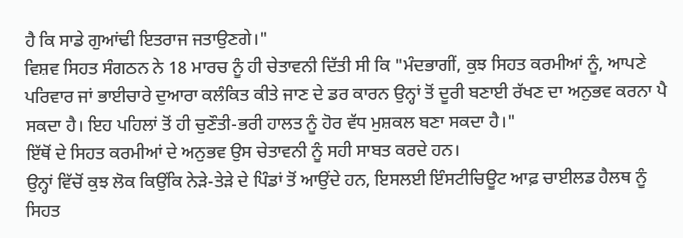ਹੈ ਕਿ ਸਾਡੇ ਗੁਆਂਢੀ ਇਤਰਾਜ ਜਤਾਉਣਗੇ।"
ਵਿਸ਼ਵ ਸਿਹਤ ਸੰਗਠਨ ਨੇ 18 ਮਾਰਚ ਨੂੰ ਹੀ ਚੇਤਾਵਨੀ ਦਿੱਤੀ ਸੀ ਕਿ "ਮੰਦਭਾਗੀਂ, ਕੁਝ ਸਿਹਤ ਕਰਮੀਆਂ ਨੂੰ, ਆਪਣੇ ਪਰਿਵਾਰ ਜਾਂ ਭਾਈਚਾਰੇ ਦੁਆਰਾ ਕਲੰਕਿਤ ਕੀਤੇ ਜਾਣ ਦੇ ਡਰ ਕਾਰਨ ਉਨ੍ਹਾਂ ਤੋਂ ਦੂਰੀ ਬਣਾਈ ਰੱਖਣ ਦਾ ਅਨੁਭਵ ਕਰਨਾ ਪੈ ਸਕਦਾ ਹੈ। ਇਹ ਪਹਿਲਾਂ ਤੋਂ ਹੀ ਚੁਣੌਤੀ-ਭਰੀ ਹਾਲਤ ਨੂੰ ਹੋਰ ਵੱਧ ਮੁਸ਼ਕਲ ਬਣਾ ਸਕਦਾ ਹੈ।"
ਇੱਥੋਂ ਦੇ ਸਿਹਤ ਕਰਮੀਆਂ ਦੇ ਅਨੁਭਵ ਉਸ ਚੇਤਾਵਨੀ ਨੂੰ ਸਹੀ ਸਾਬਤ ਕਰਦੇ ਹਨ।
ਉਨ੍ਹਾਂ ਵਿੱਚੋਂ ਕੁਝ ਲੋਕ ਕਿਉਂਕਿ ਨੇੜੇ-ਤੇੜੇ ਦੇ ਪਿੰਡਾਂ ਤੋਂ ਆਉਂਦੇ ਹਨ, ਇਸਲਈ ਇੰਸਟੀਚਿਊਟ ਆਫ਼ ਚਾਈਲਡ ਹੈਲਥ ਨੂੰ ਸਿਹਤ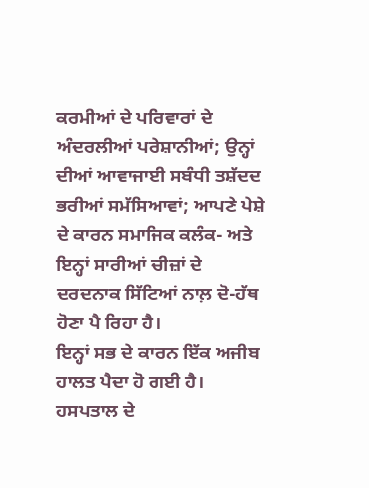ਕਰਮੀਆਂ ਦੇ ਪਰਿਵਾਰਾਂ ਦੇ ਅੰਦਰਲੀਆਂ ਪਰੇਸ਼ਾਨੀਆਂ; ਉਨ੍ਹਾਂ ਦੀਆਂ ਆਵਾਜਾਈ ਸਬੰਧੀ ਤਸ਼ੱਦਦ ਭਰੀਆਂ ਸਮੱਸਿਆਵਾਂ; ਆਪਣੇ ਪੇਸ਼ੇ ਦੇ ਕਾਰਨ ਸਮਾਜਿਕ ਕਲੰਕ- ਅਤੇ ਇਨ੍ਹਾਂ ਸਾਰੀਆਂ ਚੀਜ਼ਾਂ ਦੇ ਦਰਦਨਾਕ ਸਿੱਟਿਆਂ ਨਾਲ਼ ਦੋ-ਹੱਥ ਹੋਣਾ ਪੈ ਰਿਹਾ ਹੈ।
ਇਨ੍ਹਾਂ ਸਭ ਦੇ ਕਾਰਨ ਇੱਕ ਅਜੀਬ ਹਾਲਤ ਪੈਦਾ ਹੋ ਗਈ ਹੈ। ਹਸਪਤਾਲ ਦੇ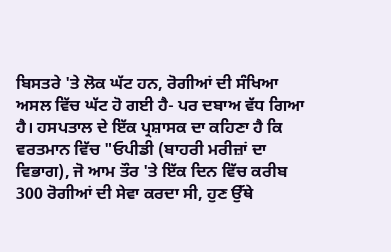ਬਿਸਤਰੇ 'ਤੇ ਲੋਕ ਘੱਟ ਹਨ, ਰੋਗੀਆਂ ਦੀ ਸੰਖਿਆ ਅਸਲ ਵਿੱਚ ਘੱਟ ਹੋ ਗਈ ਹੈ- ਪਰ ਦਬਾਅ ਵੱਧ ਗਿਆ ਹੈ। ਹਸਪਤਾਲ ਦੇ ਇੱਕ ਪ੍ਰਸ਼ਾਸਕ ਦਾ ਕਹਿਣਾ ਹੈ ਕਿ ਵਰਤਮਾਨ ਵਿੱਚ "ਓਪੀਡੀ (ਬਾਹਰੀ ਮਰੀਜ਼ਾਂ ਦਾ ਵਿਭਾਗ), ਜੋ ਆਮ ਤੌਰ 'ਤੇ ਇੱਕ ਦਿਨ ਵਿੱਚ ਕਰੀਬ 300 ਰੋਗੀਆਂ ਦੀ ਸੇਵਾ ਕਰਦਾ ਸੀ, ਹੁਣ ਉੱਥੇ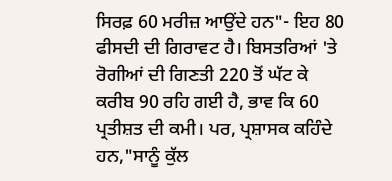ਸਿਰਫ਼ 60 ਮਰੀਜ਼ ਆਉਂਦੇ ਹਨ"- ਇਹ 80 ਫੀਸਦੀ ਦੀ ਗਿਰਾਵਟ ਹੈ। ਬਿਸਤਰਿਆਂ 'ਤੇ ਰੋਗੀਆਂ ਦੀ ਗਿਣਤੀ 220 ਤੋਂ ਘੱਟ ਕੇ ਕਰੀਬ 90 ਰਹਿ ਗਈ ਹੈ, ਭਾਵ ਕਿ 60 ਪ੍ਰਤੀਸ਼ਤ ਦੀ ਕਮੀ। ਪਰ, ਪ੍ਰਸ਼ਾਸਕ ਕਹਿੰਦੇ ਹਨ,"ਸਾਨੂੰ ਕੁੱਲ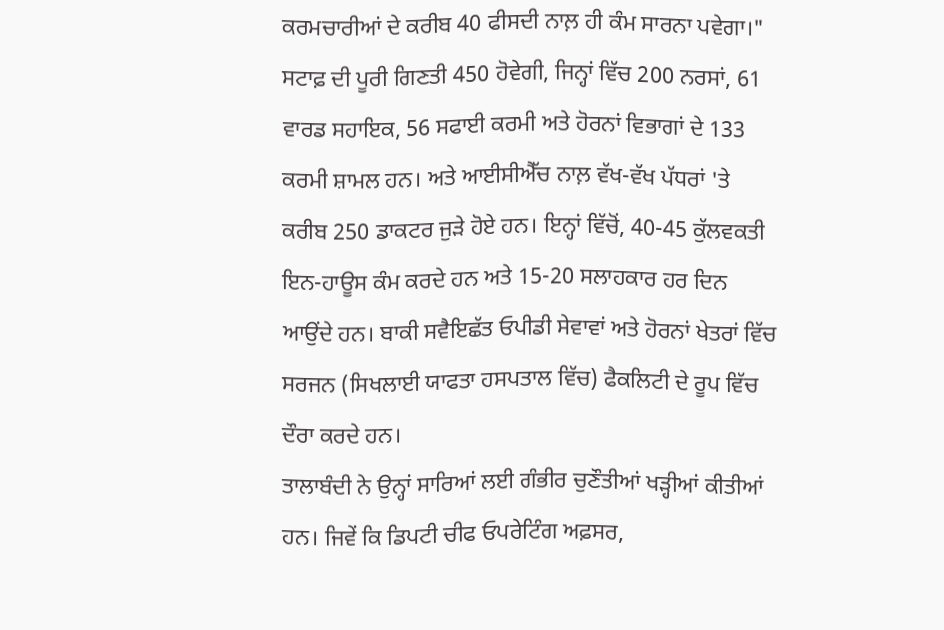ਕਰਮਚਾਰੀਆਂ ਦੇ ਕਰੀਬ 40 ਫੀਸਦੀ ਨਾਲ਼ ਹੀ ਕੰਮ ਸਾਰਨਾ ਪਵੇਗਾ।"
ਸਟਾਫ਼ ਦੀ ਪੂਰੀ ਗਿਣਤੀ 450 ਹੋਵੇਗੀ, ਜਿਨ੍ਹਾਂ ਵਿੱਚ 200 ਨਰਸਾਂ, 61 ਵਾਰਡ ਸਹਾਇਕ, 56 ਸਫਾਈ ਕਰਮੀ ਅਤੇ ਹੋਰਨਾਂ ਵਿਭਾਗਾਂ ਦੇ 133 ਕਰਮੀ ਸ਼ਾਮਲ ਹਨ। ਅਤੇ ਆਈਸੀਐੱਚ ਨਾਲ਼ ਵੱਖ-ਵੱਖ ਪੱਧਰਾਂ 'ਤੇ ਕਰੀਬ 250 ਡਾਕਟਰ ਜੁੜੇ ਹੋਏ ਹਨ। ਇਨ੍ਹਾਂ ਵਿੱਚੋਂ, 40-45 ਕੁੱਲਵਕਤੀ ਇਨ-ਹਾਊਸ ਕੰਮ ਕਰਦੇ ਹਨ ਅਤੇ 15-20 ਸਲਾਹਕਾਰ ਹਰ ਦਿਨ ਆਉਂਦੇ ਹਨ। ਬਾਕੀ ਸਵੈਇਛੱਤ ਓਪੀਡੀ ਸੇਵਾਵਾਂ ਅਤੇ ਹੋਰਨਾਂ ਖੇਤਰਾਂ ਵਿੱਚ ਸਰਜਨ (ਸਿਖਲਾਈ ਯਾਫਤਾ ਹਸਪਤਾਲ ਵਿੱਚ) ਫੈਕਲਿਟੀ ਦੇ ਰੂਪ ਵਿੱਚ ਦੌਰਾ ਕਰਦੇ ਹਨ।
ਤਾਲਾਬੰਦੀ ਨੇ ਉਨ੍ਹਾਂ ਸਾਰਿਆਂ ਲਈ ਗੰਭੀਰ ਚੁਣੌਤੀਆਂ ਖੜ੍ਹੀਆਂ ਕੀਤੀਆਂ ਹਨ। ਜਿਵੇਂ ਕਿ ਡਿਪਟੀ ਚੀਫ ਓਪਰੇਟਿੰਗ ਅਫ਼ਸਰ,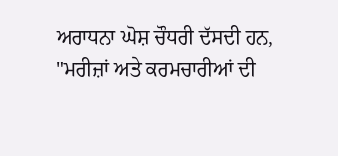ਅਰਾਧਨਾ ਘੋਸ਼ ਚੌਧਰੀ ਦੱਸਦੀ ਹਨ, "ਮਰੀਜ਼ਾਂ ਅਤੇ ਕਰਮਚਾਰੀਆਂ ਦੀ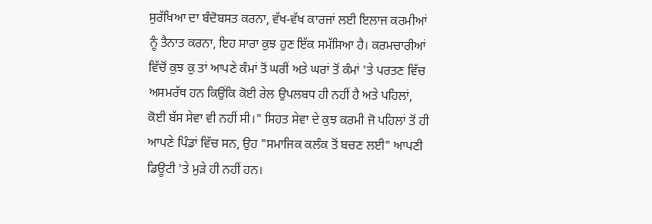ਸੁਰੱਖਿਆ ਦਾ ਬੰਦੋਬਸਤ ਕਰਨਾ, ਵੱਖ-ਵੱਖ ਕਾਰਜਾਂ ਲਈ ਇਲਾਜ ਕਰਮੀਆਂ ਨੂੰ ਤੈਨਾਤ ਕਰਨਾ, ਇਹ ਸਾਰਾ ਕੁਝ ਹੁਣ ਇੱਕ ਸਮੱਸਿਆ ਹੈ। ਕਰਮਚਾਰੀਆਂ ਵਿੱਚੋਂ ਕੁਝ ਕੁ ਤਾਂ ਆਪਣੇ ਕੰਮਾਂ ਤੋਂ ਘਰੀਂ ਅਤੇ ਘਰਾਂ ਤੋਂ ਕੰਮਾਂ 'ਤੇ ਪਰਤਣ ਵਿੱਚ ਅਸਮਰੱਥ ਹਨ ਕਿਉਂਕਿ ਕੋਈ ਰੇਲ ਉਪਲਬਧ ਹੀ ਨਹੀਂ ਹੈ ਅਤੇ ਪਹਿਲਾਂ, ਕੋਈ ਬੱਸ ਸੇਵਾ ਵੀ ਨਹੀਂ ਸੀ।" ਸਿਹਤ ਸੇਵਾ ਦੇ ਕੁਝ ਕਰਮੀ ਜੋ ਪਹਿਲਾਂ ਤੋਂ ਹੀ ਆਪਣੇ ਪਿੰਡਾਂ ਵਿੱਚ ਸਨ, ਉਹ "ਸਮਾਜਿਕ ਕਲੰਕ ਤੋਂ ਬਚਣ ਲਈ" ਆਪਣੀ ਡਿਊਟੀ 'ਤੇ ਮੁੜੇ ਹੀ ਨਹੀਂ ਹਨ।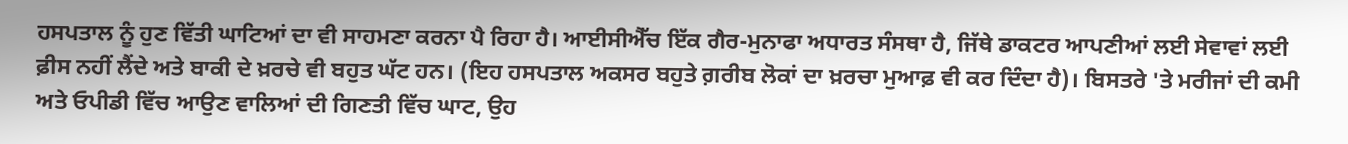ਹਸਪਤਾਲ ਨੂੰ ਹੁਣ ਵਿੱਤੀ ਘਾਟਿਆਂ ਦਾ ਵੀ ਸਾਹਮਣਾ ਕਰਨਾ ਪੈ ਰਿਹਾ ਹੈ। ਆਈਸੀਐੱਚ ਇੱਕ ਗੈਰ-ਮੁਨਾਫਾ ਅਧਾਰਤ ਸੰਸਥਾ ਹੈ, ਜਿੱਥੇ ਡਾਕਟਰ ਆਪਣੀਆਂ ਲਈ ਸੇਵਾਵਾਂ ਲਈ ਫ਼ੀਸ ਨਹੀਂ ਲੈਂਦੇ ਅਤੇ ਬਾਕੀ ਦੇ ਖ਼ਰਚੇ ਵੀ ਬਹੁਤ ਘੱਟ ਹਨ। (ਇਹ ਹਸਪਤਾਲ ਅਕਸਰ ਬਹੁਤੇ ਗ਼ਰੀਬ ਲੋਕਾਂ ਦਾ ਖ਼ਰਚਾ ਮੁਆਫ਼ ਵੀ ਕਰ ਦਿੰਦਾ ਹੈ)। ਬਿਸਤਰੇ 'ਤੇ ਮਰੀਜਾਂ ਦੀ ਕਮੀ ਅਤੇ ਓਪੀਡੀ ਵਿੱਚ ਆਉਣ ਵਾਲਿਆਂ ਦੀ ਗਿਣਤੀ ਵਿੱਚ ਘਾਟ, ਉਹ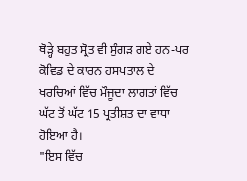ਥੋੜ੍ਹੇ ਬਹੁਤ ਸ੍ਰੋਤ ਵੀ ਸੁੰਗੜ ਗਏ ਹਨ-ਪਰ ਕੋਵਿਡ ਦੇ ਕਾਰਨ ਹਸਪਤਾਲ ਦੇ ਖਰਚਿਆਂ ਵਿੱਚ ਮੌਜੂਦਾ ਲਾਗਤਾਂ ਵਿੱਚ ਘੱਟ ਤੋਂ ਘੱਟ 15 ਪ੍ਰਤੀਸ਼ਤ ਦਾ ਵਾਧਾ ਹੋਇਆ ਹੈ।
"ਇਸ ਵਿੱਚ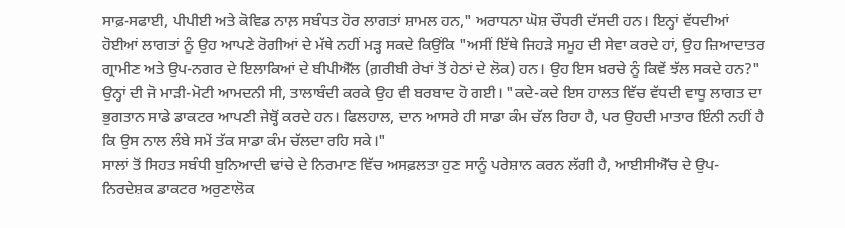ਸਾਫ਼-ਸਫਾਈ, ਪੀਪੀਈ ਅਤੇ ਕੋਵਿਡ ਨਾਲ਼ ਸਬੰਧਤ ਹੋਰ ਲਾਗਤਾਂ ਸ਼ਾਮਲ ਹਨ," ਅਰਾਧਨਾ ਘੋਸ਼ ਚੌਧਰੀ ਦੱਸਦੀ ਹਨ। ਇਨ੍ਹਾਂ ਵੱਧਦੀਆਂ ਹੋਈਆਂ ਲਾਗਤਾਂ ਨੂੰ ਉਹ ਆਪਣੇ ਰੋਗੀਆਂ ਦੇ ਮੱਥੇ ਨਹੀਂ ਮੜ੍ਹ ਸਕਦੇ ਕਿਉਂਕਿ "ਅਸੀਂ ਇੱਥੇ ਜਿਹੜੇ ਸਮੂਹ ਦੀ ਸੇਵਾ ਕਰਦੇ ਹਾਂ, ਉਹ ਜ਼ਿਆਦਾਤਰ ਗ੍ਰਾਮੀਣ ਅਤੇ ਉਪ-ਨਗਰ ਦੇ ਇਲਾਕਿਆਂ ਦੇ ਬੀਪੀਐੱਲ (ਗ਼ਰੀਬੀ ਰੇਖਾਂ ਤੋਂ ਹੇਠਾਂ ਦੇ ਲੋਕ) ਹਨ। ਉਹ ਇਸ ਖ਼ਰਚੇ ਨੂੰ ਕਿਵੇਂ ਝੱਲ ਸਕਦੇ ਹਨ?" ਉਨ੍ਹਾਂ ਦੀ ਜੋ ਮਾੜੀ-ਮੋਟੀ ਆਮਦਨੀ ਸੀ, ਤਾਲਾਬੰਦੀ ਕਰਕੇ ਉਹ ਵੀ ਬਰਬਾਦ ਹੋ ਗਈ। "ਕਦੇ-ਕਦੇ ਇਸ ਹਾਲਤ ਵਿੱਚ ਵੱਧਦੀ ਵਾਧੂ ਲਾਗਤ ਦਾ ਭੁਗਤਾਨ ਸਾਡੇ ਡਾਕਟਰ ਆਪਣੀ ਜੇਬ੍ਹੋਂ ਕਰਦੇ ਹਨ। ਫਿਲਹਾਲ, ਦਾਨ ਆਸਰੇ ਹੀ ਸਾਡਾ ਕੰਮ ਚੱਲ ਰਿਹਾ ਹੈ, ਪਰ ਉਹਦੀ ਮਾਤਾਰ ਇੰਨੀ ਨਹੀਂ ਹੈ ਕਿ ਉਸ ਨਾਲ ਲੰਬੇ ਸਮੇਂ ਤੱਕ ਸਾਡਾ ਕੰਮ ਚੱਲਦਾ ਰਹਿ ਸਕੇ।"
ਸਾਲਾਂ ਤੋਂ ਸਿਹਤ ਸਬੰਧੀ ਬੁਨਿਆਦੀ ਢਾਂਚੇ ਦੇ ਨਿਰਮਾਣ ਵਿੱਚ ਅਸਫ਼ਲਤਾ ਹੁਣ ਸਾਨੂੰ ਪਰੇਸ਼ਾਨ ਕਰਨ ਲੱਗੀ ਹੈ, ਆਈਸੀਐੱਚ ਦੇ ਉਪ-ਨਿਰਦੇਸ਼ਕ ਡਾਕਟਰ ਅਰੁਣਾਲੋਕ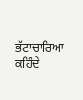ਭੱਟਾਚਾਰਿਆ ਕਹਿੰਦੇ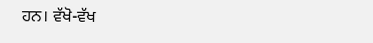ਹਨ। ਵੱਖੋ-ਵੱਖ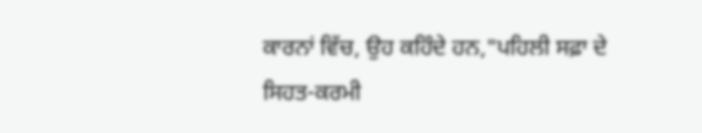ਕਾਰਨਾਂ ਵਿੱਚ, ਉਹ ਕਹਿੰਦੇ ਹਨ,"ਪਹਿਲੀ ਸਫ਼ਾ ਦੇ ਸਿਹਤ-ਕਰਮੀ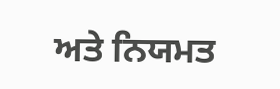ਅਤੇ ਨਿਯਮਤ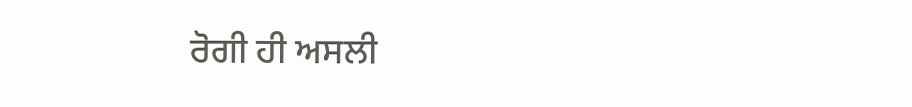ਰੋਗੀ ਹੀ ਅਸਲੀ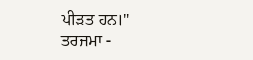ਪੀੜਤ ਹਨ।"
ਤਰਜਮਾ -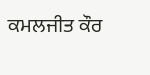ਕਮਲਜੀਤ ਕੌਰ